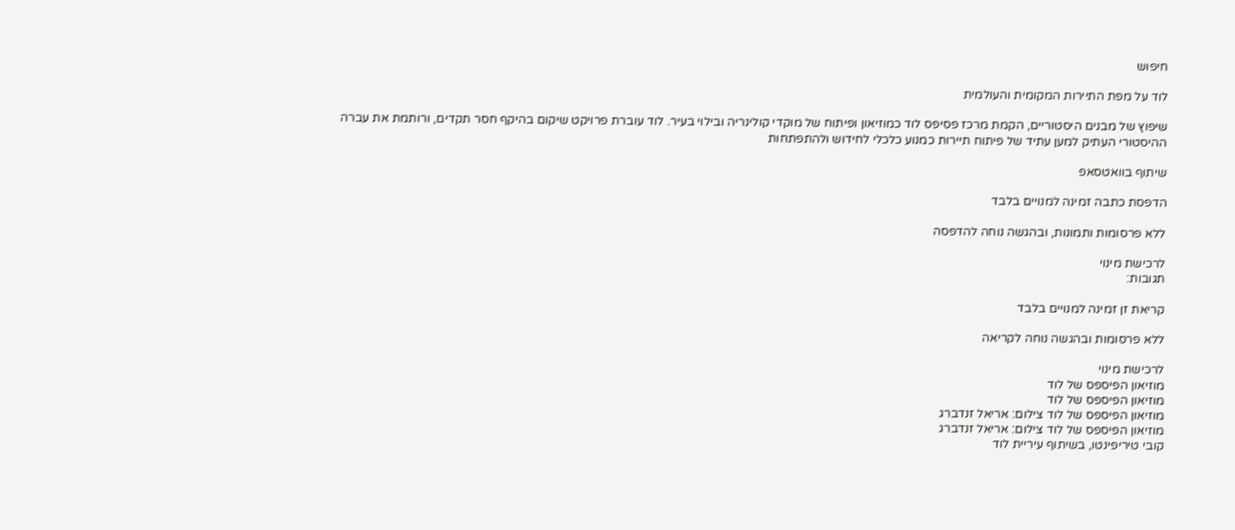חיפוש

לוד על מפת התיירות המקומית והעולמית

שיפוץ של מבנים היסטוריים, הקמת מרכז פסיפס לוד כמוזיאון ופיתוח של מוקדי קולינריה ובילוי בעיר. לוד עוברת פרויקט שיקום בהיקף חסר תקדים, ורותמת את עברה ההיסטורי העתיק למען עתיד של פיתוח תיירות כמנוע כלכלי לחידוש ולהתפתחות

שיתוף בוואטסאפ

הדפסת כתבה זמינה למנויים בלבד

ללא פרסומות ותמונות, ובהגשה נוחה להדפסה

לרכישת מינוי
תגובות:

קריאת זן זמינה למנויים בלבד

ללא פרסומות ובהגשה נוחה לקריאה

לרכישת מינוי
מוזיאון הפיספס של לוד
מוזיאון הפיספס של לוד
מוזיאון הפיספס של לוד צילום: אריאל זנדברג
מוזיאון הפיספס של לוד צילום: אריאל זנדברג
קובי טיריפינטו, בשיתוף עיריית לוד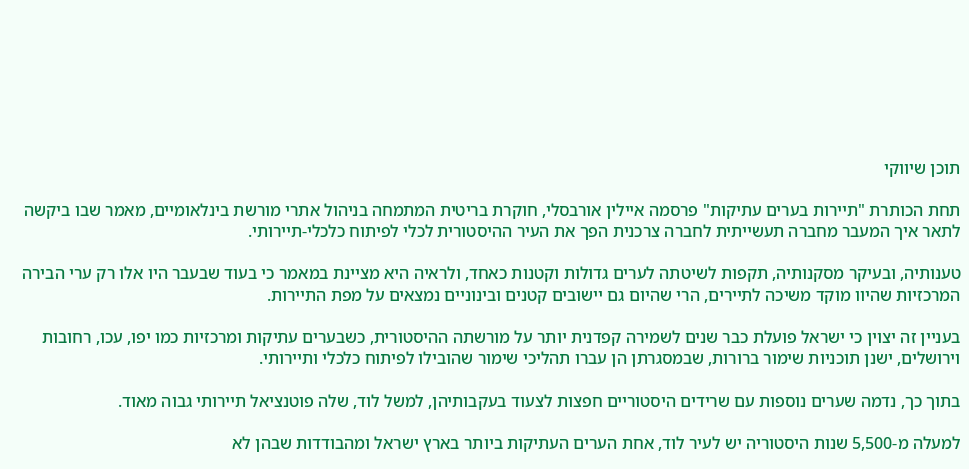תוכן שיווקי

תחת הכותרת "תיירות בערים עתיקות" פרסמה איילין אורבסלי, חוקרת בריטית המתמחה בניהול אתרי מורשת בינלאומיים, מאמר שבו ביקשה לתאר איך המעבר מחברה תעשייתית לחברה צרכנית הפך את העיר ההיסטורית לכלי לפיתוח כלכלי-תיירותי.

טענותיה, ובעיקר מסקנותיה, תקפות לשיטתה לערים גדולות וקטנות כאחד, ולראיה היא מציינת במאמר כי בעוד שבעבר היו אלו רק ערי הבירה המרכזיות שהיוו מוקד משיכה לתיירים, הרי שהיום גם יישובים קטנים ובינוניים נמצאים על מפת התיירות.

בעניין זה יצוין כי ישראל פועלת כבר שנים לשמירה קפדנית יותר על מורשתה ההיסטורית, כשבערים עתיקות ומרכזיות כמו יפו, עכו, רחובות וירושלים, ישנן תוכניות שימור ברורות, שבמסגרתן הן עברו תהליכי שימור שהובילו לפיתוח כלכלי ותיירותי.

בתוך כך, נדמה שערים נוספות עם שרידים היסטוריים חפצות לצעוד בעקבותיהן, למשל לוד, שלה פוטנציאל תיירותי גבוה מאוד.

למעלה מ-5,500 שנות היסטוריה יש לעיר לוד, אחת הערים העתיקות ביותר בארץ ישראל ומהבודדות שבהן לא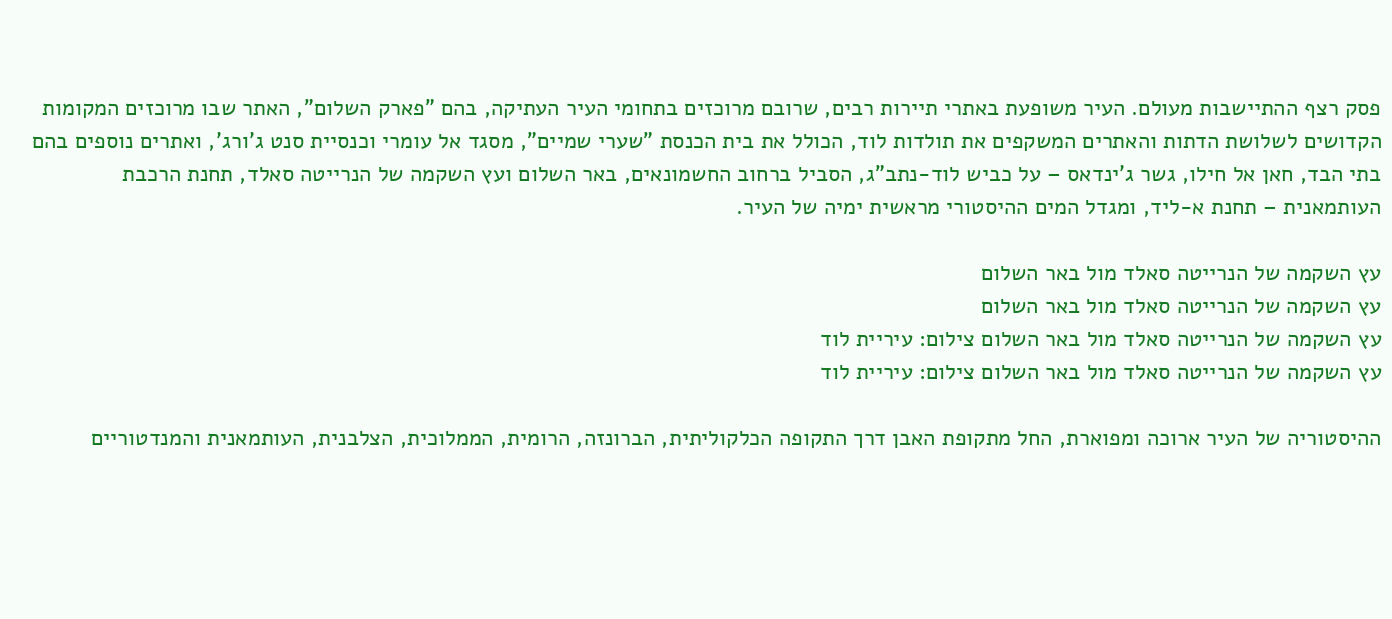פסק רצף ההתיישבות מעולם. העיר משופעת באתרי תיירות רבים, שרובם מרוכזים בתחומי העיר העתיקה, בהם "פארק השלום", האתר שבו מרוכזים המקומות הקדושים לשלושת הדתות והאתרים המשקפים את תולדות לוד, הכולל את בית הכנסת "שערי שמיים", מסגד אל עומרי וכנסיית סנט ג'ורג', ואתרים נוספים בהם בתי הבד, חאן אל חילו, גשר ג'ינדאס – על כביש לוד-נתב"ג, הסביל ברחוב החשמונאים, באר השלום ועץ השקמה של הנרייטה סאלד, תחנת הרכבת העותמאנית – תחנת א-ליד, ומגדל המים ההיסטורי מראשית ימיה של העיר.

עץ השקמה של הנרייטה סאלד מול באר השלום
עץ השקמה של הנרייטה סאלד מול באר השלום
עץ השקמה של הנרייטה סאלד מול באר השלום צילום: עיריית לוד
עץ השקמה של הנרייטה סאלד מול באר השלום צילום: עיריית לוד

ההיסטוריה של העיר ארוכה ומפוארת, החל מתקופת האבן דרך התקופה הכלקוליתית, הברונזה, הרומית, הממלוכית, הצלבנית, העותמאנית והמנדטוריים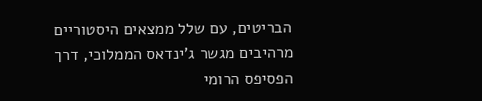הבריטים, עם שלל ממצאים היסטוריים מרהיבים מגשר ג'ינדאס הממלוכי, דרך הפסיפס הרומי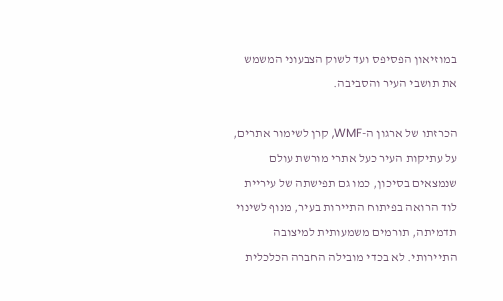במוזיאון הפסיפס ועד לשוק הצבעוני המשמש את תושבי העיר והסביבה.

הכרזתו של ארגון ה-WMF, קרן לשימור אתרים, על עתיקות העיר כעל אתרי מורשת עולם שנמצאים בסיכון, כמו גם תפישתה של עיריית לוד הרואה בפיתוח התיירות בעיר, מנוף לשינוי תדמיתה, תורמים משמעותית למיצובה התיירותי. לא בכדי מובילה החברה הכלכלית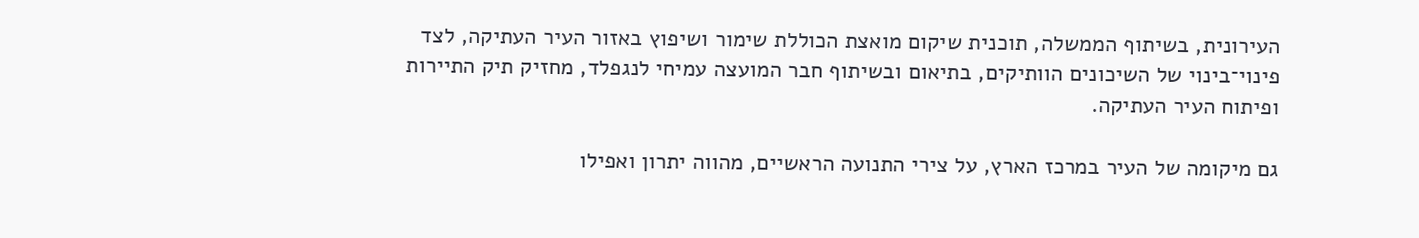העירונית, בשיתוף הממשלה, תוכנית שיקום מואצת הכוללת שימור ושיפוץ באזור העיר העתיקה, לצד פינוי־בינוי של השיכונים הוותיקים, בתיאום ובשיתוף חבר המועצה עמיחי לנגפלד, מחזיק תיק התיירות ופיתוח העיר העתיקה.

גם מיקומה של העיר במרכז הארץ, על צירי התנועה הראשיים, מהווה יתרון ואפילו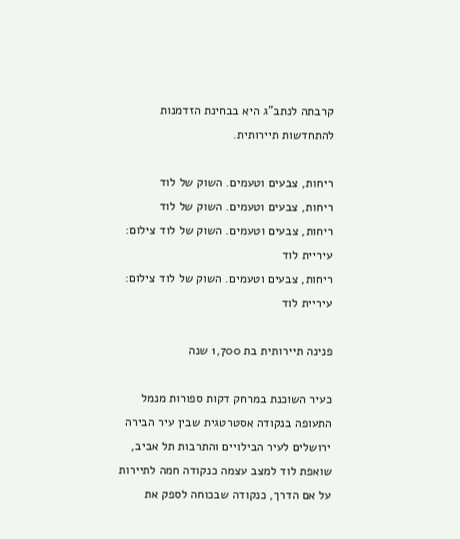קרבתה לנתב"ג היא בבחינת הזדמנות להתחדשות תיירותית.

ריחות, צבעים וטעמים. השוק של לוד
ריחות, צבעים וטעמים. השוק של לוד
ריחות, צבעים וטעמים. השוק של לוד צילום: עיריית לוד
ריחות, צבעים וטעמים. השוק של לוד צילום: עיריית לוד

פנינה תיירותית בת 1,700 שנה

כעיר השוכנת במרחק דקות ספורות מנמל התעופה בנקודה אסטרטגית שבין עיר הבירה ירושלים לעיר הבילויים והתרבות תל אביב, שואפת לוד למצב עצמה כנקודה חמה לתיירות על אם הדרך, כנקודה שבכוחה לספק את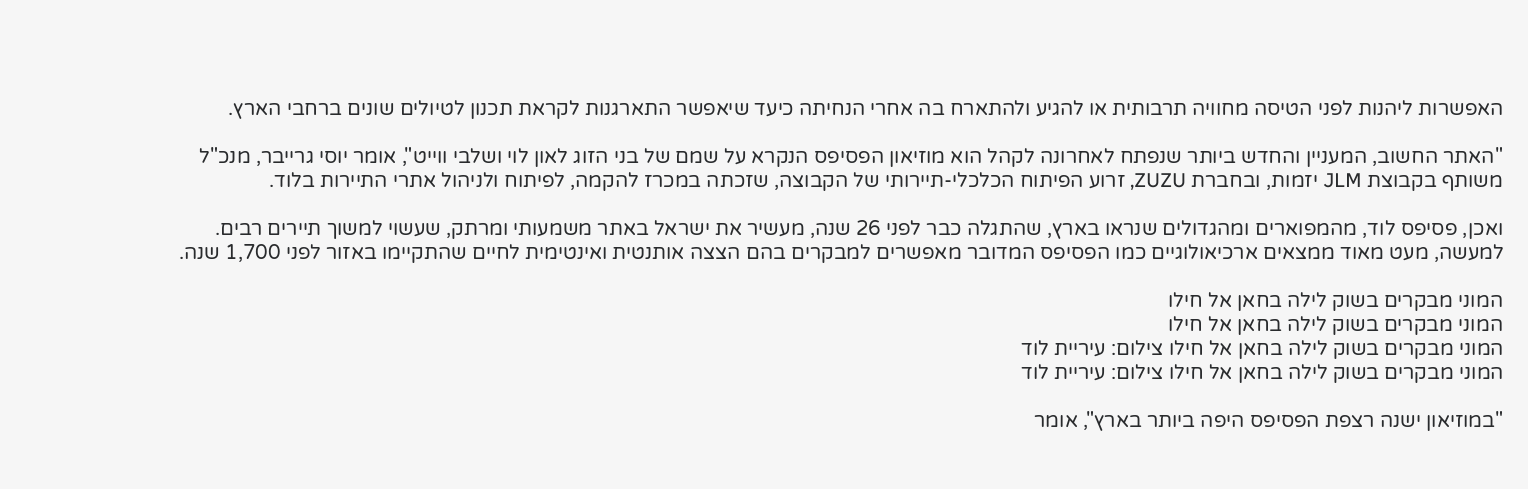האפשרות ליהנות לפני הטיסה מחוויה תרבותית או להגיע ולהתארח בה אחרי הנחיתה כיעד שיאפשר התארגנות לקראת תכנון לטיולים שונים ברחבי הארץ.

"האתר החשוב, המעניין והחדש ביותר שנפתח לאחרונה לקהל הוא מוזיאון הפסיפס הנקרא על שמם של בני הזוג לאון לוי ושלבי ווייט", אומר יוסי גרייבר, מנכ"ל משותף בקבוצת JLM יזמות, ובחברת ZUZU, זרוע הפיתוח הכלכלי-תיירותי של הקבוצה, שזכתה במכרז להקמה, לפיתוח ולניהול אתרי התיירות בלוד.

ואכן, פסיפס לוד, מהמפוארים ומהגדולים שנראו בארץ, שהתגלה כבר לפני 26 שנה, מעשיר את ישראל באתר משמעותי ומרתק, שעשוי למשוך תיירים רבים. למעשה, מעט מאוד ממצאים ארכיאולוגיים כמו הפסיפס המדובר מאפשרים למבקרים בהם הצצה אותנטית ואינטימית לחיים שהתקיימו באזור לפני 1,700 שנה.

המוני מבקרים בשוק לילה בחאן אל חילו
המוני מבקרים בשוק לילה בחאן אל חילו
המוני מבקרים בשוק לילה בחאן אל חילו צילום: עיריית לוד
המוני מבקרים בשוק לילה בחאן אל חילו צילום: עיריית לוד

"במוזיאון ישנה רצפת הפסיפס היפה ביותר בארץ", אומר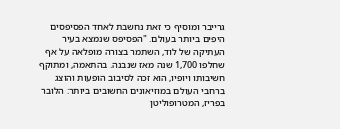גרייבר ומוסיף כי זאת נחשבת לאחד הפסיפסים היפים ביותר בעולם. "הפסיפס שנמצא בעיר העתיקה של לוד, השתמר בצורה מופלאה על אף שחלפו 1,700 שנה מאז שנבנה. בהתאמה, ומתוקף חשיבותו ויופיו, הוא זכה לסיבוב הופעות והוצג ברחבי העולם במוזיאונים החשובים ביותר: הלובר בפריז, המטרופוליטן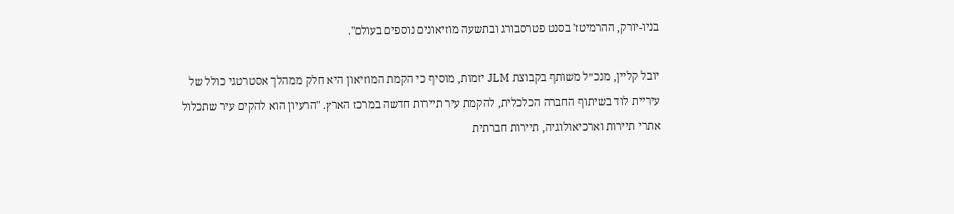בניו-יורק, ההרמיטז' בסנט פטרסבורג ובתשעה מוזיאונים נוספים בעולם".

יובל קליין, מנכ״ל משותף בקבוצת JLM יזמות, מוסיף כי הקמת המוזיאון היא חלק ממהלך אסטרטגי כולל של עיריית לוד בשיתוף החברה הכלכלית, להקמת עיר תיירות חדשה במרכז הארץ. "הרעיון הוא להקים עיר שתכלול אתרי תיירות וארכיאולוגיה, תיירות חברתית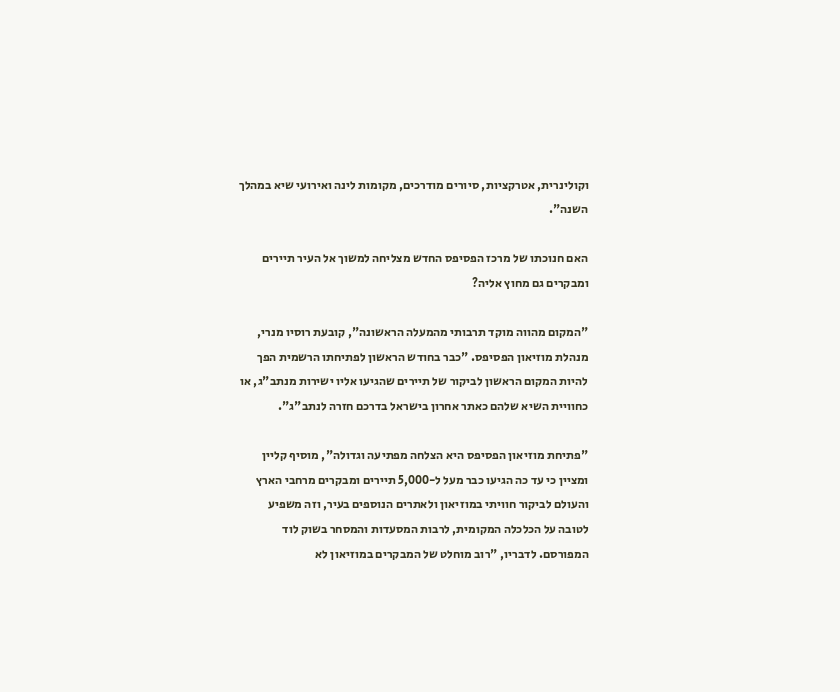וקולינרית, אטרקציות, סיורים מודרכים, מקומות לינה ואירועי שיא במהלך השנה".

האם חנוכתו של מרכז הפסיפס החדש מצליחה למשוך אל העיר תיירים ומבקרים גם מחוץ אליה?

"המקום מהווה מוקד תרבותי מהמעלה הראשונה", קובעת רוסיו מנרי, מנהלת מוזיאון הפסיפס. "כבר בחודש הראשון לפתיחתו הרשמית הפך להיות המקום הראשון לביקור של תיירים שהגיעו אליו ישירות מנתב"ג, או כחוויית השיא שלהם כאתר אחרון בישראל בדרכם חזרה לנתב"ג".

"פתיחת מוזיאון הפסיפס היא הצלחה מפתיעה וגדולה", מוסיף קליין ומציין כי עד כה הגיעו כבר מעל ל-5,000 תיירים ומבקרים מרחבי הארץ והעולם לביקור חוויתי במוזיאון ולאתרים הנוספים בעיר, וזה משפיע לטובה על הכלכלה המקומית, לרבות המסעדות והמסחר בשוק לוד המפורסם. לדבריו, "רוב מוחלט של המבקרים במוזיאון לא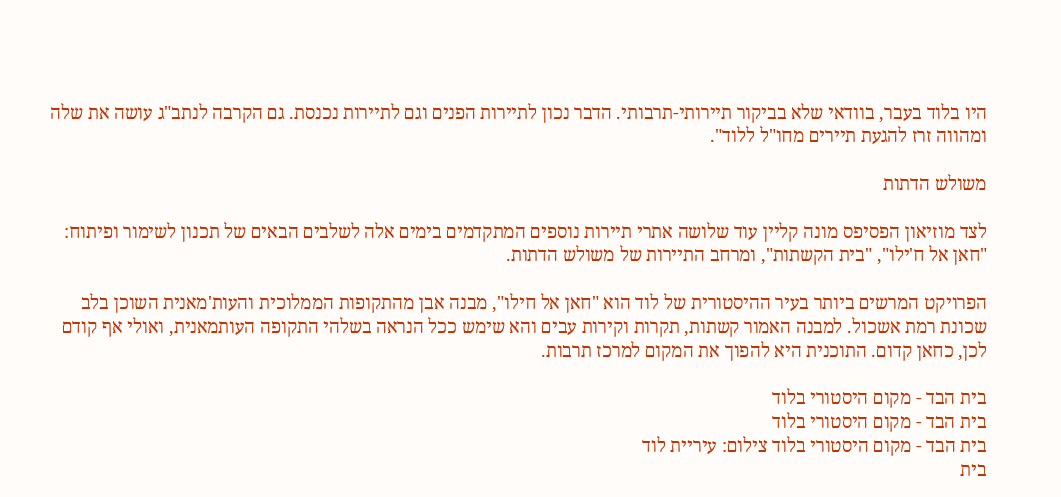היו בלוד בעבר, בוודאי שלא בביקור תיירותי-תרבותי. הדבר נכון לתיירות הפנים וגם לתיירות נכנסת. גם הקרבה לנתב"ג עושה את שלה ומהווה זרז להגעת תיירים מחו"ל ללוד".

משולש הדתות

לצד מוזיאון הפסיפס מונה קליין עוד שלושה אתרי תיירות נוספים המתקדמים בימים אלה לשלבים הבאים של תכנון לשימור ופיתוח: "חאן אל ח'ילו", "בית הקשתות", ומרחב התיירות של משולש הדתות.

הפרויקט המרשים ביותר בעיר ההיסטורית של לוד הוא "חאן אל חילו", מבנה אבן מהתקופות הממלוכית והעות'מאנית השוכן בלב שכונת רמת אשכול. למבנה האמור קשתות, תקרות וקירות עבים והא שימש ככל הנראה בשלהי התקופה העותמאנית, ואולי אף קודם לכן, כחאן קדום. התוכנית היא להפוך את המקום למרכז תרבות.

בית הבד - מקום היסטורי בלוד
בית הבד - מקום היסטורי בלוד
בית הבד - מקום היסטורי בלוד צילום: עיריית לוד
בית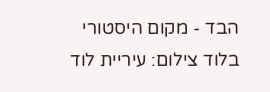הבד - מקום היסטורי בלוד צילום: עיריית לוד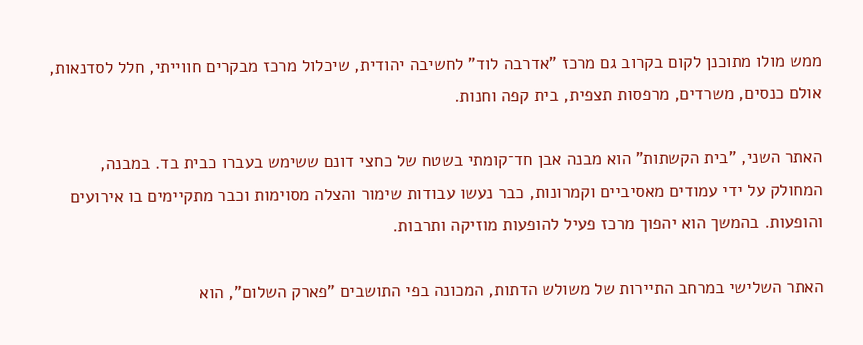ממש מולו מתוכנן לקום בקרוב גם מרכז "אדרבה לוד" לחשיבה יהודית, שיכלול מרכז מבקרים חווייתי, חלל לסדנאות, אולם כנסים, משרדים, מרפסות תצפית, בית קפה וחנות.

האתר השני, "בית הקשתות" הוא מבנה אבן חד־קומתי בשטח של כחצי דונם ששימש בעברו כבית בד. במבנה, המחולק על ידי עמודים מאסיביים וקמרונות, כבר נעשו עבודות שימור והצלה מסוימות וכבר מתקיימים בו אירועים והופעות. בהמשך הוא יהפוך מרכז פעיל להופעות מוזיקה ותרבות.

האתר השלישי במרחב התיירות של משולש הדתות, המכונה בפי התושבים "פארק השלום", הוא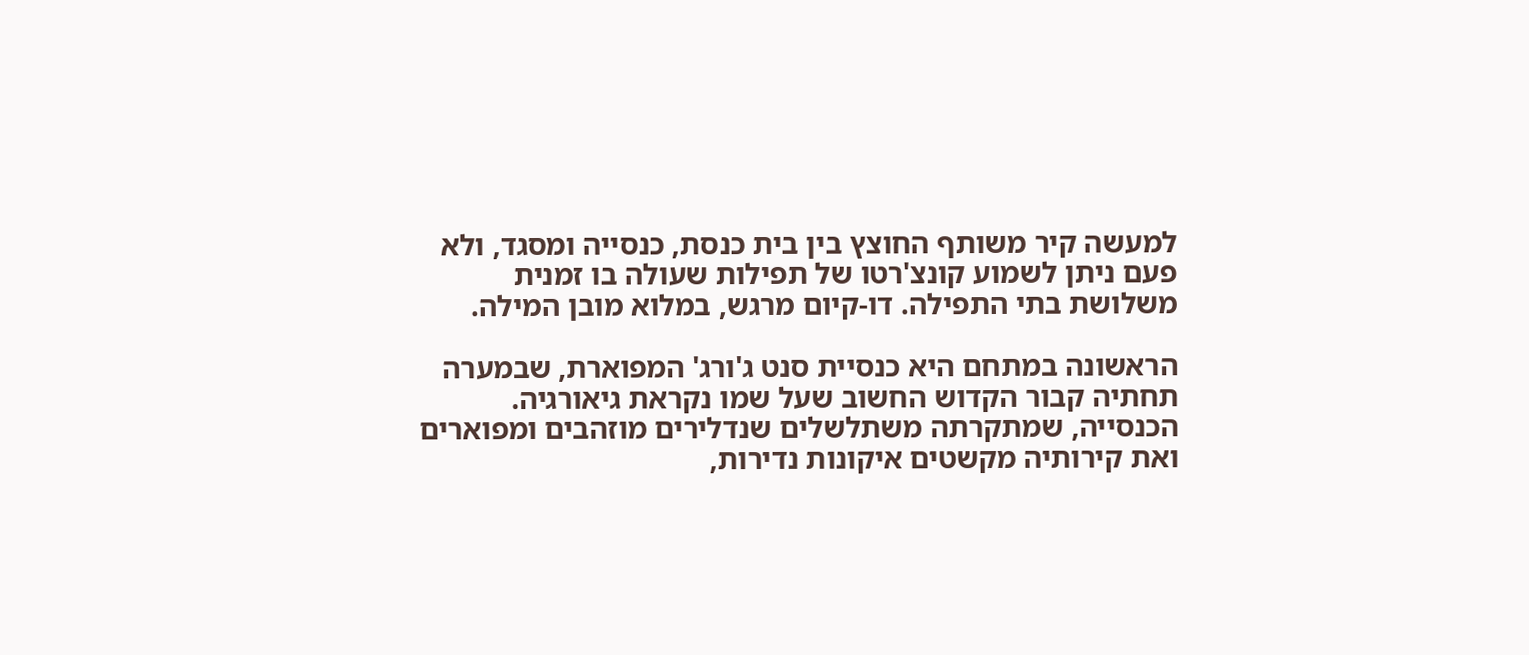למעשה קיר משותף החוצץ בין בית כנסת, כנסייה ומסגד, ולא פעם ניתן לשמוע קונצ'רטו של תפילות שעולה בו זמנית משלושת בתי התפילה. דו-קיום מרגש, במלוא מובן המילה.

הראשונה במתחם היא כנסיית סנט ג'ורג' המפוארת, שבמערה תחתיה קבור הקדוש החשוב שעל שמו נקראת גיאורגיה. הכנסייה, שמתקרתה משתלשלים שנדלירים מוזהבים ומפוארים ואת קירותיה מקשטים איקונות נדירות,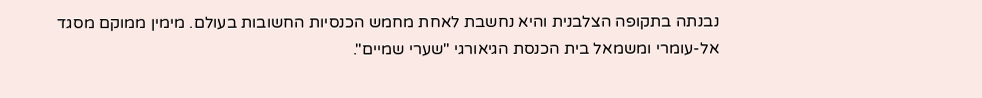נבנתה בתקופה הצלבנית והיא נחשבת לאחת מחמש הכנסיות החשובות בעולם. מימין ממוקם מסגד אל-עומרי ומשמאל בית הכנסת הגיאורגי "שערי שמיים".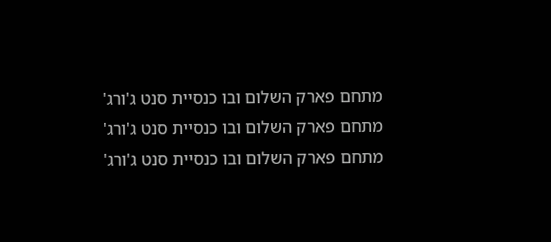מתחם פארק השלום ובו כנסיית סנט ג'ורג'
מתחם פארק השלום ובו כנסיית סנט ג'ורג'
מתחם פארק השלום ובו כנסיית סנט ג'ורג'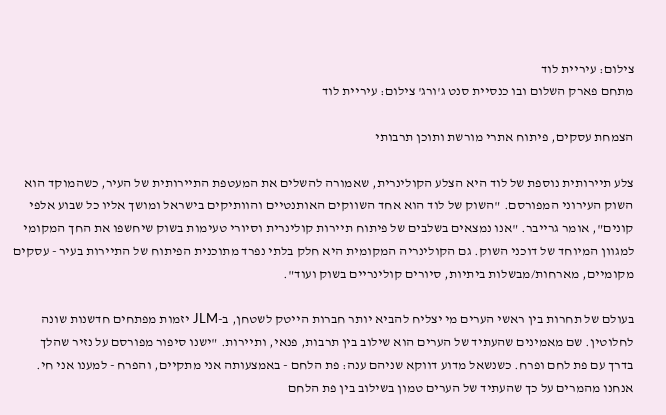צילום: עיריית לוד
מתחם פארק השלום ובו כנסיית סנט ג'ורג' צילום: עיריית לוד

הצמחת עסקים, פיתוח אתרי מורשת ותוכן תרבותי

צלע תיירותית נוספת של לוד היא הצלע הקולינרית, שאמורה להשלים את המעטפת התיירותית של העיר, כשהמוקד הוא השוק העירוני המפורסם. "השוק של לוד הוא אחד השווקים האותנטיים והוותיקים בישראל ומושך אליו כל שבוע אלפי קונים", אומר גרייבר. "אנו נמצאים בשלבים של פיתוח תיירות קולינרית וסיורי טעימות בשוק שיחשפו את החך המקומי למגוון המיוחד של דוכני השוק. גם הקולינריה המקומית היא חלק בלתי נפרד מתוכנית הפיתוח של התיירות בעיר - עסקים מקומיים, מארחות/מבשלות ביתיות, סיורים קולינריים בשוק ועוד".

בעולם של תחרות בין ראשי הערים מי יצליח להביא יותר חברות הייטק לשטחן, ב-JLM יזמות מפתחים חדשנות שונה לחלוטין. שם מאמינים שהעתיד של הערים הוא שילוב בין תרבות, פנאי, ותיירות. "ישנו סיפור מפורסם על נזיר שהלך בדרך עם פת לחם ופרח. כשנשאל מדוע דווקא שניהם ענה: פת הלחם - באמצעותה אני מתקיים, והפרח - למענו אני חי. אנחנו מהמרים על כך שהעתיד של הערים טמון בשילוב בין פת הלחם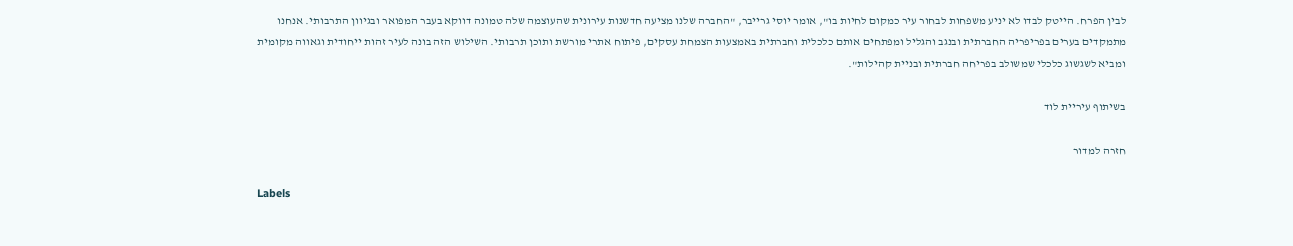לבין הפרח. הייטק לבדו לא יניע משפחות לבחור עיר כמקום לחיות בו", אומר יוסי גרייבר, "החברה שלנו מציעה חדשנות עירונית שהעוצמה שלה טמונה דווקא בעבר המפואר ובגיוון התרבותי. אנחנו מתמקדים בערים בפריפריה החברתית ובנגב והגליל ומפתחים אותם כלכלית וחברתית באמצעות הצמחת עסקים, פיתוח אתרי מורשת ותוכן תרבותי. השילוש הזה בונה לעיר זהות ייחודית וגאווה מקומית ומביא לשגשוג כלכלי שמשולב בפריחה חברתית ובניית קהילות".

בשיתוף עיריית לוד

חזרה למדור

Labels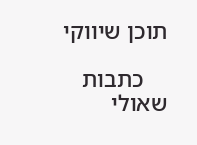תוכן שיווקי

    כתבות שאולי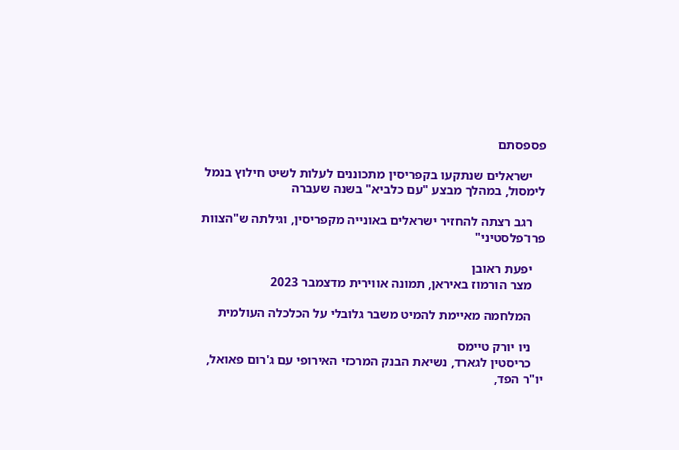פספסתם

    ישראלים שנתקעו בקפריסין מתכוננים לעלות לשיט חילוץ בנמל לימסול, במהלך מבצע "עם כלביא" בשנה שעברה

    רגב רצתה להחזיר ישראלים באונייה מקפריסין, וגילתה ש"הצוות פרו־פלסטיני"

    יפעת ראובן
    מצר הורמוז באיראן, תמונה אווירית מדצמבר 2023

    המלחמה מאיימת להמיט משבר גלובלי על הכלכלה העולמית

    ניו יורק טיימס
    כריסטין לגארד, נשיאת הבנק המרכזי האירופי עם ג'רום פאואל, יו"ר הפד,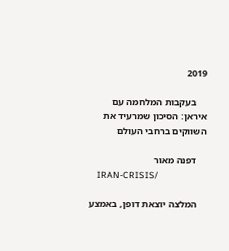2019

    בעקבות המלחמה עם איראן: הסיכון שמרעיד את השווקים ברחבי העולם

    דפנה מאור
    IRAN-CRISIS/

    המלצה יוצאת דופן, באמצע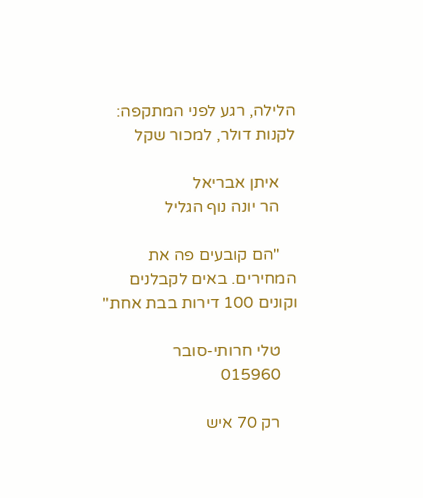הלילה, רגע לפני המתקפה: לקנות דולר, למכור שקל

    איתן אבריאל
    הר יונה נוף הגליל

    "הם קובעים פה את המחירים. באים לקבלנים וקונים 100 דירות בבת אחת"

    טלי חרותי-סובר
    015960

    רק 70 איש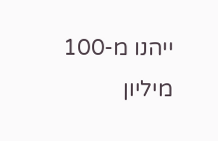ייהנו מ-100 מיליון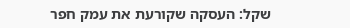שקל: העסקה שקורעת את עמק חפר